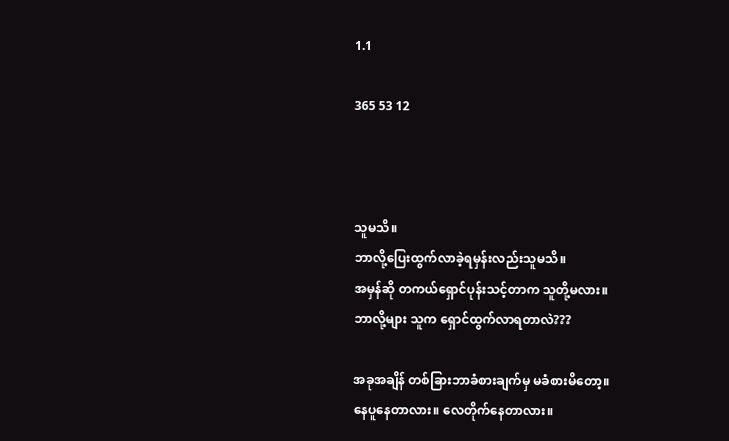1.1

365 53 12



သူမသိ။
ဘာလို့ပြေးထွက်လာခဲ့ရမှန်းလည်းသူမသိ။
အမှန်ဆို တကယ်ရှောင်ပုန်းသင့်တာက သူတို့မလား။
ဘာလို့များ သူက ရှောင်ထွက်လာရတာလဲ???

အခုအချိန် တစ်ခြားဘာခံစားချက်မှ မခံစားမိတော့။
နေပူနေတာလား။ လေတိုက်နေတာလား။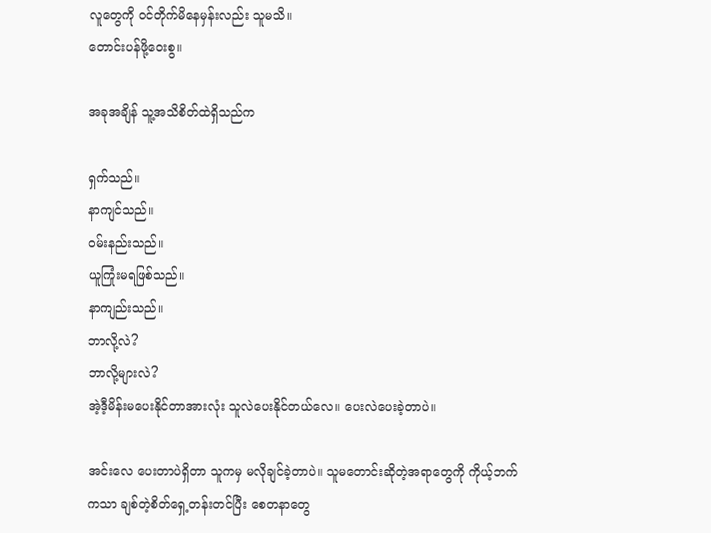လူတွေကို ဝင်တိုက်မိနေမှန်းလည်း သူမသိ။
တောင်းပန်ဖို့ဝေးစွ။

အခုအချိန် သူ့အသိစိတ်ထဲရှိသည်က

ရှက်သည်။
နာကျင်သည်။
ဝမ်းနည်းသည်။
ယူကြုံးမရဖြစ်သည်။
နာကျည်းသည်။
ဘာလို့လဲ?
ဘာလို့များလဲ?
အဲ့ဒီ့မိန်းမပေးနိုင်တာအားလုံး သူလဲပေးနိုင်တယ်လေ။ ပေးလဲပေးခဲ့တာပဲ။

အင်းလေ ပေးတာပဲရှိတာ သူကမှ မလိုချင်ခဲ့တာပဲ။ သူမတောင်းဆိုတဲ့အရာတွေကို ကိုယ့်ဘက်ကသာ ချစ်တဲ့စိတ်ရှေ့တန်းတင်ပြီး စေတနာတွေ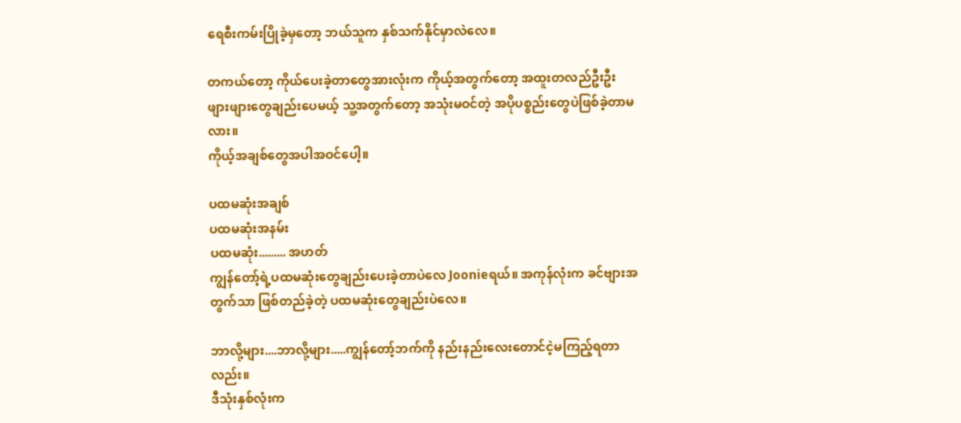ရေစီးကမ်းပြိုခဲ့မှတော့ ဘယ်သူက နှစ်သက်နိုင်မှာလဲလေ။

တကယ်တော့ ကိုယ်ပေးခဲ့တာတွေအားလုံးက ကိုယ့်အတွက်တော့ အထူးတလည်ဦးဦးဖျားဖျားတွေချည်းပေမယ့် သူ့အတွက်တော့ အသုံးမဝင်တဲ့ အပိုပစ္စည်းတွေပဲဖြစ်ခဲ့တာမလား။
ကိုယ့်အချစ်တွေအပါအဝင်ပေါ့။

ပထမဆုံးအချစ်
ပထမဆုံးအနမ်း
ပထမဆုံး......... အဟတ်
ကျွန်တော့်ရဲ့ပထမဆုံးတွေချည်းပေးခဲ့တာပဲလေ Joonieရယ်။ အကုန်လုံးက ခင်ဗျားအတွက်သာ ဖြစ်တည်ခဲ့တဲ့ ပထမဆုံးတွေချည်းပဲလေ။

ဘာလို့များ....ဘာလို့များ.....ကျွန်တော့်ဘက်ကို နည်းနည်းလေးတောင်ငဲ့မကြည့်ရတာလည်း။
ဒီသုံးနှစ်လုံးက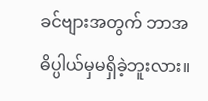ခင်ဗျားအတွက် ဘာအဓိပ္ပါယ်မှမရှိခဲ့ဘူးလား။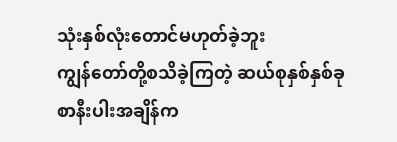သုံးနှစ်လုံးတောင်မဟုတ်ခဲ့ဘူး
ကျွန်တော်တို့စသိခဲ့ကြတဲ့ ဆယ်စုနှစ်နှစ်ခုစာနီးပါးအချိန်က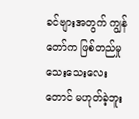ခင်ဗျားအတွက် ကျွန်တော်က ဖြစ်တည်မှုသေးသေးလေးတောင် မဟုတ်ခဲ့ဘူး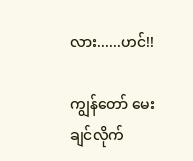လား......ဟင်!!

ကျွန်တော် မေးချင်လိုက်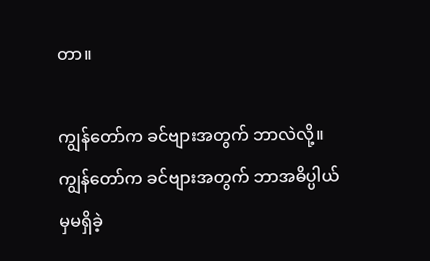တာ။

ကျွန်တော်က ခင်ဗျားအတွက် ဘာလဲလို့။
ကျွန်တော်က ခင်ဗျားအတွက် ဘာအဓိပ္ပါယ်မှမရှိခဲ့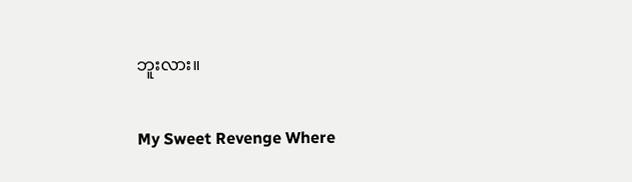ဘူးလား။

My Sweet Revenge Where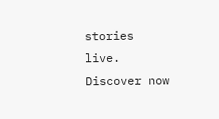stories live. Discover now